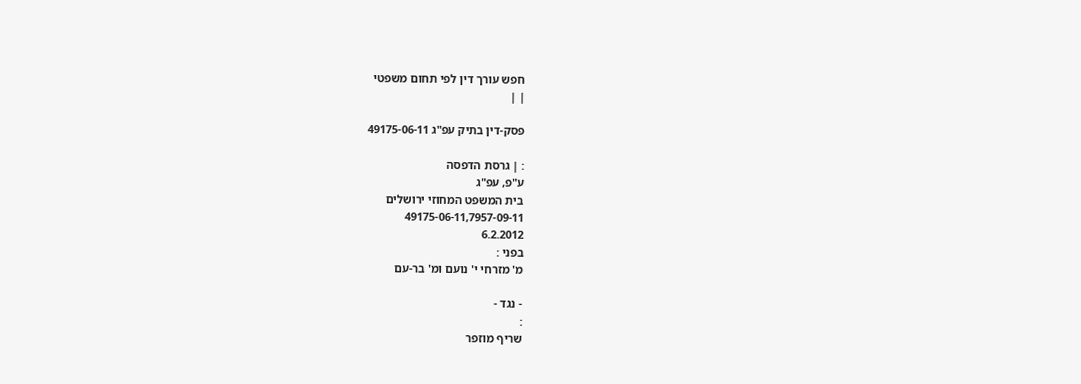חפש עורך דין לפי תחום משפטי
| |

פסק-דין בתיק עפ"ג 49175-06-11

: | גרסת הדפסה
ע"פ, עפ"ג
בית המשפט המחוזי ירושלים
49175-06-11,7957-09-11
6.2.2012
בפני :
מ' מזרחי י' נועם ומ' בר-עם

- נגד -
:
שריף מוזפר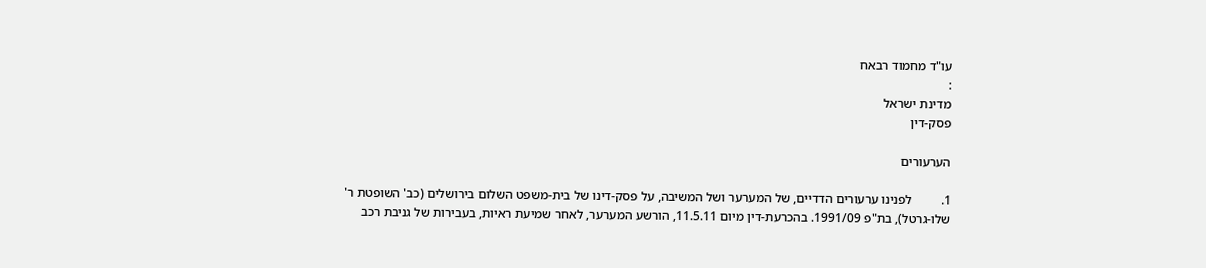עו"ד מחמוד רבאח
:
מדינת ישראל
פסק-דין

הערעורים

1.         לפנינו ערעורים הדדיים, של המערער ושל המשיבה, על פסק-דינו של בית-משפט השלום בירושלים (כב' השופטת ר' שלו-גרטל), בת"פ 1991/09. בהכרעת-דין מיום 11.5.11, הורשע המערער, לאחר שמיעת ראיות, בעבירות של גניבת רכב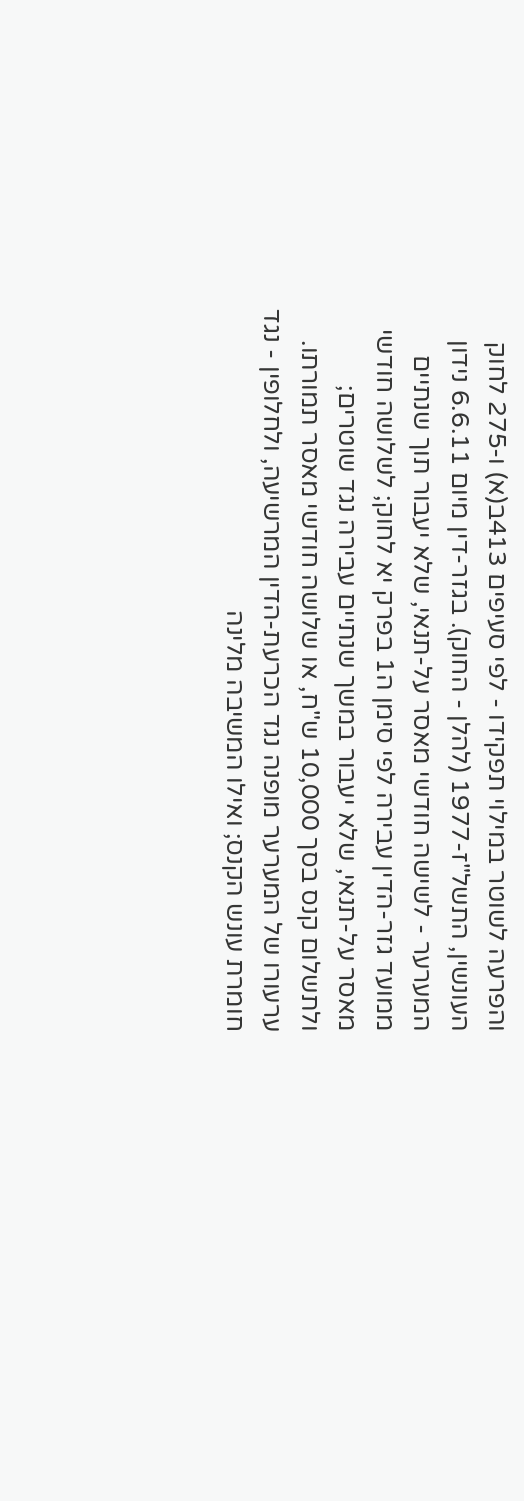והפרעה לשוטר במילוי תפקידו - לפי סעיפים 413ב(א) ו-275 לחוק העונשין, התשל"ז-1977 (להלן - החוק). בגזר-דין מיום 6.6.11 נידון המערער - לשישה חודשי מאסר על-תנאי, שלא יעבור תוך שנתיים ממועד גזר-הדין עבירה לפי סימן ה1 בפרק יא לחוק; לשלושה חודשי מאסר על-תנאי, שלא יעבור במשך שנתיים עבירה נגד שוטרים; ולתשלום קנס בסך 10,000 ש"ח, או שלושה חודשי מאסר תמורתו. ערעורו של המערער מופנה נגד הכרעת-הדין המרשיעה, ולחלופין - נגד חומרת עונש הקנס; ואילו המשיבה מלינה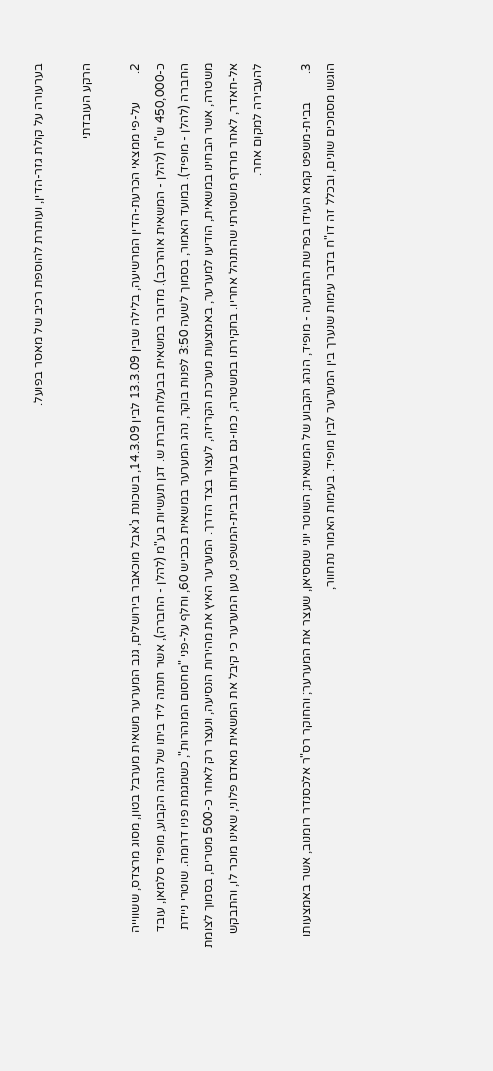בערעורה על קולת גזר-הדין, ועותרת להוספת רכיב של מאסר בפועל.

הרקע העובדתי

2.         על-פי ממצאי הכרעת-הדין המרשיעה, בלילה שבין 13.3.09 לבין 14.3.09, בשכונת ג'אבל מוכאבר בירושלים, גנב המערער משאית מערבל בטון, מסוג מרצדס, ששווייה כ-450,000 ש"ח (להלן - המשאית אוהרכב). מדובר במשאית בבעלות חברת ש. דגן תעשיות בע"מ (להלן - החברה), אשר חנתה ליד ביתו של נהגה הקבוע, מופיד סלמאן, עובד החברה (להלן - מופיד). במועד האמור, בסמוך לשעה 3:50 לפנות בוקר, נהג המערער במשאית בכביש 60, וחלף על-פני "מחסום המנהרות", כשמגמת פניו דרומה. שוטרי ניידת משטרה, אשר הבחינו במשאית, הודיעו למערער, באמצעות מערכת הקריזה, לעצור בצד הדרך. המערער האיץ את מהירות הנסיעה, ונעצר רק לאחר כ-500 מטרים, בסמוך לצומת אל-חאדר, לאחר מרדף משטרתי שהתנהל אחריו. בחקירתו במשטרה, כמו-גם בעדותו בבית-המשפט, טען המערער כי קיבל את המשאית מאדם פלוני, שאינו מוכר לו, והתבקש להעבירה למקום אחר.

3.         בבית-משפט קמא העידו בפרשת התביעה - מופיד, הנהג הקבוע של המשאית; השוטר יוני שמסיאן, שעצר את המערער; והחוקר רס"ר אלכסנדר רומנוב, אשר באמצעותו הוגשו מסמכים שונים, ובכלל זה דו"ח בדבר עימות שנערך בין המערער לבין מופיד. בעימות האמור נתחוור,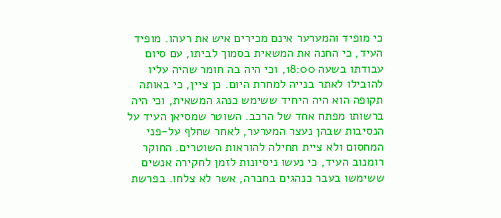כי מופיד והמערער אינם מכירים איש את רעהו. מופיד העיד, כי החנה את המשאית בסמוך לביתו, עם סיום עבודתו בשעה 18:00, וכי היה בה חומר שהיה עליו להובילו לאתר בנייה למחרת היום. כן ציין, כי באותה תקופה הוא היה היחיד ששימש כנהג המשאית, וכי היה ברשותו מפתח אחד של הרכב. השוטר שמסיאן העיד על הנסיבות שבהן נעצר המערער, לאחר שחלף על-פני המחסום ולא ציית תחילה להוראות השוטרים. החוקר רומנוב העיד, כי נעשו ניסיונות לזמן לחקירה אנשים ששימשו בעבר כנהגים בחברה, אשר לא צלחו. בפרשת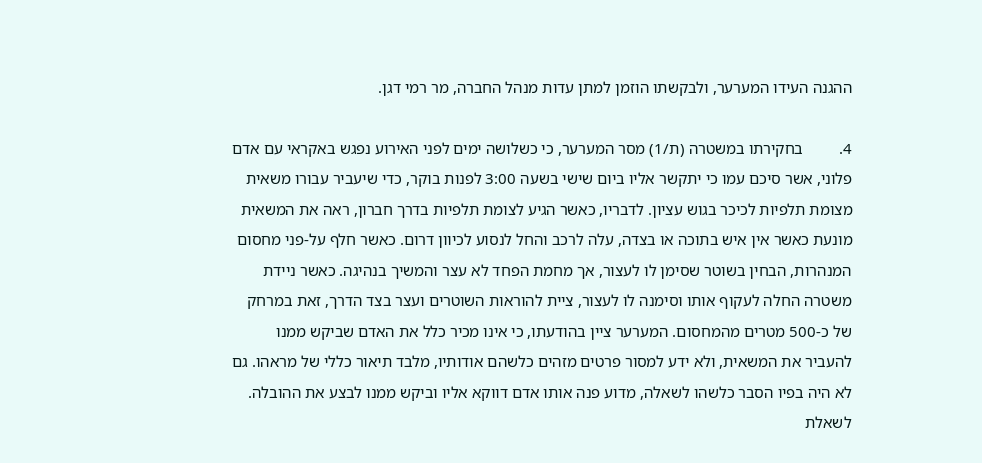ההגנה העידו המערער, ולבקשתו הוזמן למתן עדות מנהל החברה, מר רמי דגן.

4.         בחקירתו במשטרה (ת/1) מסר המערער, כי כשלושה ימים לפני האירוע נפגש באקראי עם אדם פלוני, אשר סיכם עמו כי יתקשר אליו ביום שישי בשעה 3:00 לפנות בוקר, כדי שיעביר עבורו משאית מצומת תלפיות לכיכר בגוש עציון. לדבריו, כאשר הגיע לצומת תלפיות בדרך חברון, ראה את המשאית מונעת כאשר אין איש בתוכה או בצדה, עלה לרכב והחל לנסוע לכיוון דרום. כאשר חלף על-פני מחסום המנהרות, הבחין בשוטר שסימן לו לעצור, אך מחמת הפחד לא עצר והמשיך בנהיגה. כאשר ניידת משטרה החלה לעקוף אותו וסימנה לו לעצור, ציית להוראות השוטרים ועצר בצד הדרך, זאת במרחק של כ-500 מטרים מהמחסום. המערער ציין בהודעתו, כי אינו מכיר כלל את האדם שביקש ממנו להעביר את המשאית, ולא ידע למסור פרטים מזהים כלשהם אודותיו, מלבד תיאור כללי של מראהו. גם לא היה בפיו הסבר כלשהו לשאלה, מדוע פנה אותו אדם דווקא אליו וביקש ממנו לבצע את ההובלה. לשאלת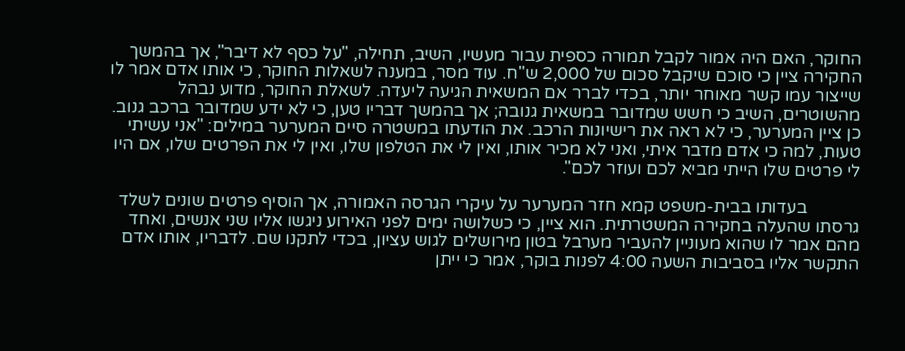החוקר, האם היה אמור לקבל תמורה כספית עבור מעשיו, השיב, תחילה, "על כסף לא דיבר", אך בהמשך החקירה ציין כי סוכם שיקבל סכום של 2,000 ש"ח. עוד מסר, במענה לשאלות החוקר, כי אותו אדם אמר לו שייצור עמו קשר מאוחר יותר, בכדי לברר אם המשאית הגיעה ליעדה. לשאלת החוקר, מדוע נבהל מהשוטרים, השיב כי חשש שמדובר במשאית גנובה; אך בהמשך דבריו טען, כי לא ידע שמדובר ברכב גנוב. כן ציין המערער, כי לא ראה את רישיונות הרכב. את הודעתו במשטרה סיים המערער במילים: "אני עשיתי טעות, למה כי אדם מדבר איתי, ואני לא מכיר אותו, ואין לי את הטלפון שלו, ואין לי את הפרטים שלו, אם היו לי פרטים שלו הייתי מביא לכם ועוזר לכם".

            בעדותו בבית-משפט קמא חזר המערער על עיקרי הגרסה האמורה, אך הוסיף פרטים שונים לשלד גרסתו שהעלה בחקירה המשטרתית. הוא ציין, כי כשלושה ימים לפני האירוע ניגשו אליו שני אנשים, ואחד מהם אמר לו שהוא מעוניין להעביר מערבל בטון מירושלים לגוש עציון, בכדי לתקנו שם. לדבריו, אותו אדם התקשר אליו בסביבות השעה 4:00 לפנות בוקר, אמר כי ייתן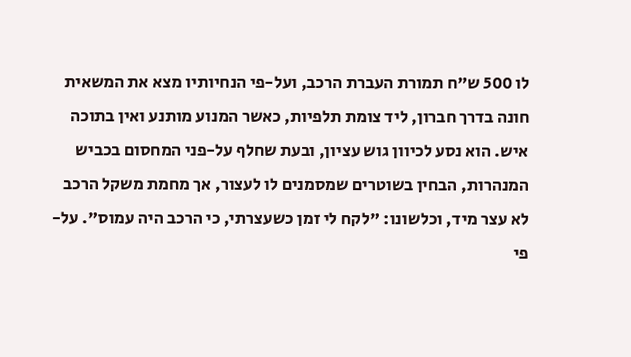לו 500 ש"ח תמורת העברת הרכב, ועל-פי הנחיותיו מצא את המשאית חונה בדרך חברון, ליד צומת תלפיות, כאשר המנוע מותנע ואין בתוכה איש. הוא נסע לכיוון גוש עציון, ובעת שחלף על-פני המחסום בכביש המנהרות, הבחין בשוטרים שמסמנים לו לעצור, אך מחמת משקל הרכב לא עצר מיד, וכלשונו: "לקח לי זמן כשעצרתי, כי הרכב היה עמוס". על-פי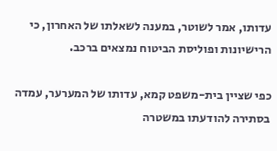עדותו, אמר לשוטר, במענה לשאלתו של האחרון, כי הרישיונות ופוליסת הביטוח נמצאים ברכב.

כפי שציין בית-משפט קמא, עדותו של המערער, עמדה בסתירה להודעתו במשטרה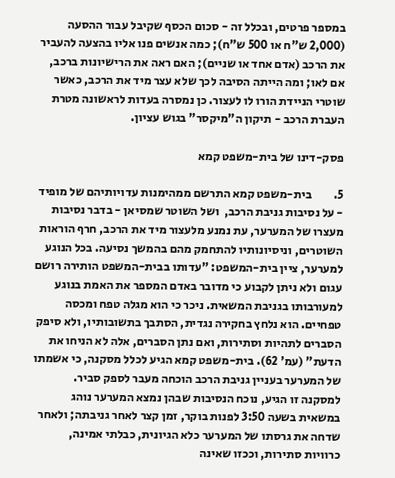במספר פרטים, ובכלל זה - סכום הכסף שקיבל עבור ההסעה (2,000 ש"ח או 500 ש"ח); כמה אנשים פנו אליו בהצעה להעביר את הרכב (אדם אחד או שניים); האם ראה את הרישיונות ברכב, אם לאו; ומה הייתה הסיבה לכך שלא עצר מיד את הרכב, כאשר שוטרי הניידת הורו לו לעצור. כן נמסרה בעדות לראשונה מטרת העברת הרכב - תיקון ה"מיקסר" בגוש עציון.

פסק-דינו של בית-משפט קמא

5.         בית-משפט קמא התרשם ממהימנות עדויותיהם של מופיד - על נסיבות גניבת הרכב,  ושל השוטר שמסיאן - בדבר נסיבות מעצרו של המערער, עת נמנע מלעצור מיד את הרכב, חרף הוראות השוטרים, וניסיונותיו להתחמק מהם בהמשך נסיעה. בכל הנוגע למערער, ציין בית-המשפט: "עדותו בבית-המשפט הותירה רושם עגום ולא ניתן לקבוע כי מדובר באדם המספר את האמת בנוגע למעורבותו בגניבת המשאית. ניכר כי הוא מגלה טפח ומכסה טפחיים. הוא נלחץ בחקירה נגדית, הסתבך בתשובותיו, ולא סיפק הסברים לתהיות וסתירות, ואם נתן הסברים, אלה לא הניחו את הדעת" (עמ' 62). בית-משפט קמא הגיע לכלל מסקנה, כי אשמתו של המערער בעניין גניבת הרכב הוכחה מעבר לספק סביר. למסקנה זו הגיע, נוכח הנסיבות שבהן נמצא המערער נוהג במשאית בשעה 3:50 לפנות בוקר, זמן קצר לאחר גניבתה; ולאחר שדחה את גרסתו של המערער כלא הגיונית, כבלתי אמינה, כרוויות סתירות, וככזו שאינה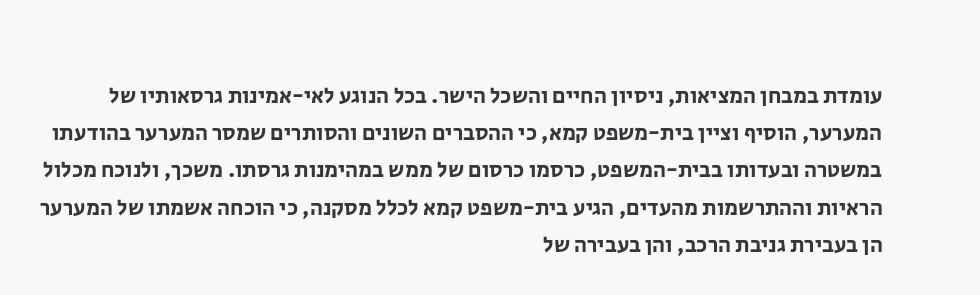עומדת במבחן המציאות, ניסיון החיים והשכל הישר. בכל הנוגע לאי-אמינות גרסאותיו של המערער, הוסיף וציין בית-משפט קמא, כי ההסברים השונים והסותרים שמסר המערער בהודעתו במשטרה ובעדותו בבית-המשפט, כרסמו כרסום של ממש במהימנות גרסתו. משכך, ולנוכח מכלול הראיות וההתרשמות מהעדים, הגיע בית-משפט קמא לכלל מסקנה, כי הוכחה אשמתו של המערער הן בעבירת גניבת הרכב, והן בעבירה של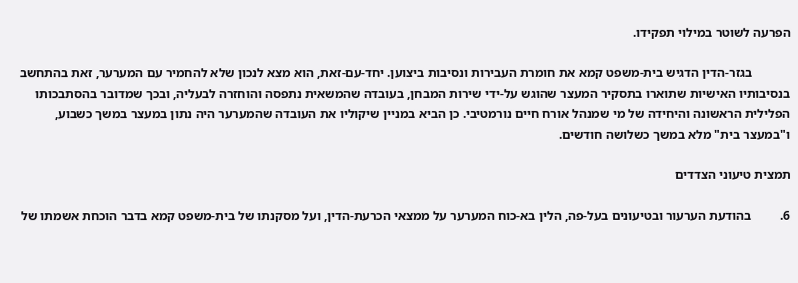הפרעה לשוטר במילוי תפקידו.

            בגזר-הדין הדגיש בית-משפט קמא את חומרת העבירות ונסיבות ביצוען. יחד-עם-זאת, הוא מצא לנכון שלא להחמיר עם המערער, זאת בהתחשב בנסיבותיו האישיות שתוארו בתסקיר המעצר שהוגש על-ידי שירות המבחן, בעובדה שהמשאית נתפסה והוחזרה לבעליה, ובכך שמדובר בהסתבכותו הפלילית הראשונה והיחידה של מי שמנהל אורח חיים נורמטיבי. כן הביא במניין שיקוליו את העובדה שהמערער היה נתון במעצר במשך כשבוע, ו"במעצר בית" מלא במשך כשלושה חודשים.

תמצית טיעוני הצדדים

6.         בהודעת הערעור ובטיעונים בעל-פה, הלין בא-כוח המערער על ממצאי הכרעת-הדין, ועל מסקנתו של בית-משפט קמא בדבר הוכחת אשמתו של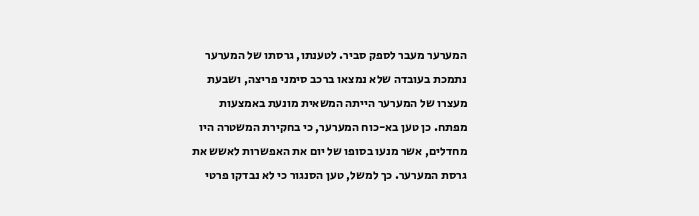המערער מעבר לספק סביר. לטענתו, גרסתו של המערער נתמכת בעובדה שלא נמצאו ברכב סימני פריצה, ושבעת מעצרו של המערער הייתה המשאית מונעת באמצעות מפתח. כן טען בא-כוח המערער, כי בחקירת המשטרה היו מחדלים, אשר מנעו בסופו של יום את האפשרות לאשש את גרסת המערער. כך למשל, טען הסנגור כי לא נבדקו פרטי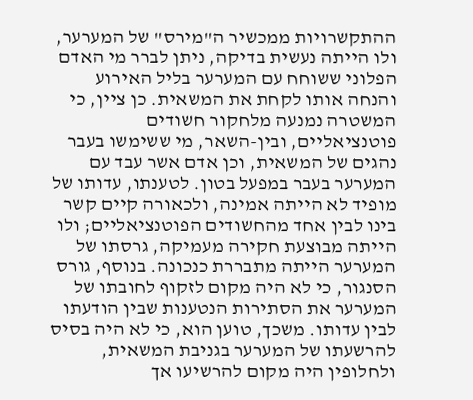ההתקשרויות ממכשיר ה"מירס" של המערער, ולו הייתה נעשית בדיקה, ניתן לברר מי האדם הפלוני ששוחח עם המערער בליל האירוע והנחה אותו לקחת את המשאית. כן ציין, כי המשטרה נמנעה מלחקור חשודים פוטנציאליים, ובין-השאר, מי ששימשו בעבר נהגים של המשאית, וכן אדם אשר עבד עם המערער בעבר במפעל בטון. לטענתו, עדותו של מופיד לא הייתה אמינה, ולכאורה קיים קשר בינו לבין אחד מהחשודים הפוטנציאליים; ולו הייתה מבוצעת חקירה מעמיקה, גרסתו של המערער הייתה מתבררת כנכונה. בנוסף, גורס הסנגור, כי לא היה מקום לזקוף לחובתו של המערער את הסתירות הנטענות שבין הודעתו לבין עדותו. משכך, טוען הוא, כי לא היה בסיס להרשעתו של המערער בגניבת המשאית, ולחלופין היה מקום להרשיעו אך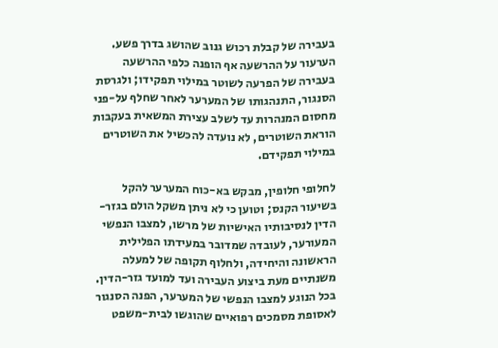בעבירה של קבלת רכוש גנוב שהושג בדרך פשע. הערעור על ההרשעה אף הופנה כלפי ההרשעה בעבירה של הפרעה לשוטר במילוי תפקידו; ולגרסת הסנגור, התנהגותו של המערער לאחר שחלף על-פני מחסום המנהרות עד לשלב עצירת המשאית בעקבות הוראת השוטרים, לא נועדה להכשיל את השוטרים במילוי תפקידם.

לחלופי חלופין, מבקש בא-כוח המערער להקל בשיעור הקנס; וטוען כי לא ניתן משקל הולם בגזר-הדין לנסיבותיו האישיות של מרשו, למצבו הנפשי המעורער, לעובדה שמדובר במעידתו הפלילית הראשונה והיחידה, ולחלוף תקופה של למעלה משנתיים מעת ביצוע העבירה ועד למועד גזר-הדין. בכל הנוגע למצבו הנפשי של המערער, הפנה הסנגור לאסופת מסמכים רפואיים שהוגשו לבית-משפט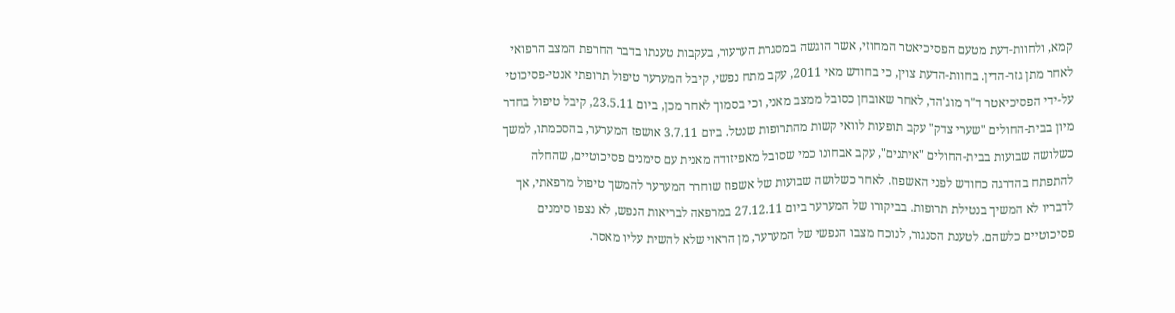קמא, ולחוות-דעת מטעם הפסיכיאטר המחוזי, אשר הוגשה במסגרת הערעור, בעקבות טענתו בדבר החרפת המצב הרפואי לאחר מתן גזר-הדין. בחוות-הדעת צוין, כי בחודש מאי 2011, עקב מתח נפשי, קיבל המערער טיפול תרופתי אנטי-פסיכוטי על-ידי הפסיכיאטר ד"ר מוג'הד, לאחר שאובחן כסובל ממצב מאני, וכי בסמוך לאחר מכן, ביום 23.5.11, קיבל טיפול בחדר מיון בבית-החולים "שערי צדק" עקב תופעות לוואי קשות מהתרופות שנטל. ביום 3.7.11 אושפז המערער, בהסכמתו, למשך כשלושה שבועות בבית-החולים "איתנים", עקב אבחונו כמי שסובל מאפיזודה מאנית עם סימנים פסיכוטיים, שהחלה להתפתח בהדרגה כחודש לפני האשפוז. לאחר כשלושה שבועות של אשפוז שוחרר המערער להמשך טיפול מרפאתי, אך לדבריו לא המשיך בנטילת תרופות. בביקורו של המערער ביום 27.12.11 במרפאה לבריאות הנפש, לא נצפו סימנים פסיכוטיים כלשהם. לטענת הסנגור, לנוכח מצבו הנפשי של המערער, מן הראוי שלא להשית עליו מאסר.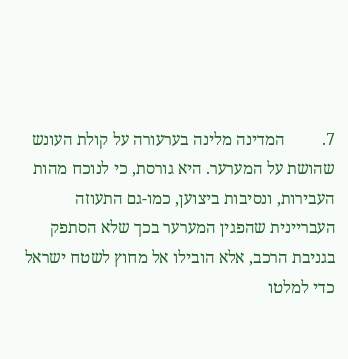7.         המדינה מלינה בערעורה על קולת העונש שהושת על המערער. היא גורסת, כי לנוכח מהות העבירות, ונסיבות ביצוען, כמו-גם התעוזה העבריינית שהפגין המערער בכך שלא הסתפק בגניבת הרכב, אלא הובילו אל מחוץ לשטח ישראל כדי למלטו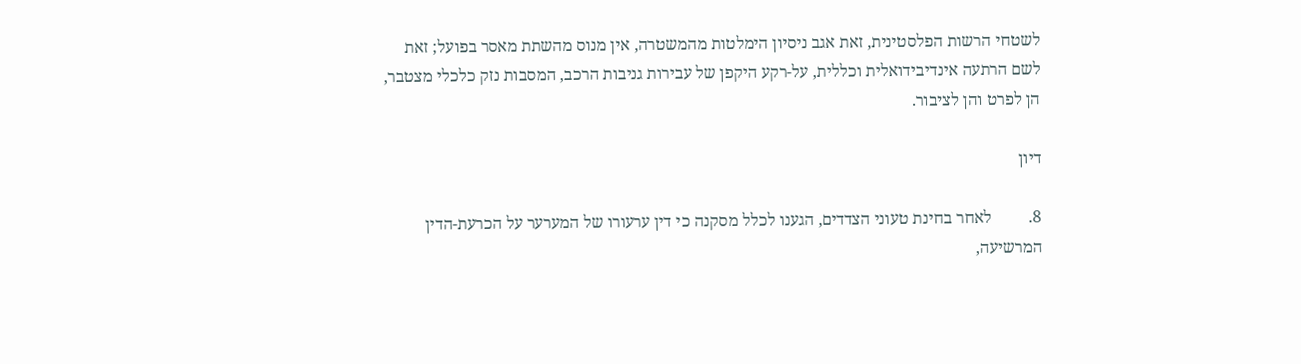לשטחי הרשות הפלסטינית, זאת אגב ניסיון הימלטות מהמשטרה, אין מנוס מהשתת מאסר בפועל; זאת לשם הרתעה אינדיבידואלית וכללית, על-רקע היקפן של עבירות גניבות הרכב, המסבות נזק כלכלי מצטבר, הן לפרט והן לציבור.

דיון

8.         לאחר בחינת טעוני הצדדים, הגענו לכלל מסקנה כי דין ערעורו של המערער על הכרעת-הדין המרשיעה,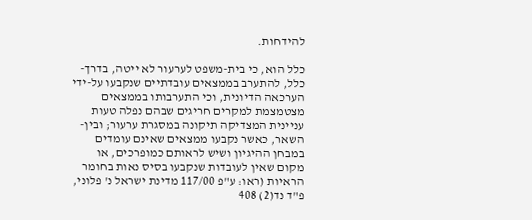להידחות.

כלל הוא, כי בית-משפט לערעור לא ייטה, בדרך-כלל, להתערב בממצאים עובדתיים שנקבעו על-ידי הערכאה הדיונית, וכי התערבותו בממצאים מצטמצמת למקרים חריגים שבהם נפלה טעות עניינית המצדיקה תיקונה במסגרת ערעור; ובין-השאר, כאשר נקבעו ממצאים שאינם עומדים במבחן ההיגיון ושיש לראותם כמופרכים, או מקום שאין לעובדות שנקבעו בסיס נאות בחומר הראיות (ראו: ע"פ 117/00 מדינת ישראל נ' פלוני, פ"ד נד(2) 408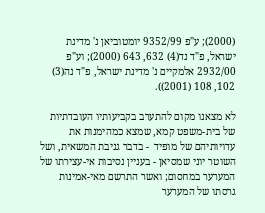(2000); ע"פ 9352/99 יומטוביאן נ' מדינת ישראל, פ"ד נד(4) 632, 643 (2000); וע"פ 2932/00 אלמקיים נ' מדינת ישראל, פ"ד נה(3) 102, 108 (2001)).

לא מצאנו מקום להתערב בקביעותיו העובדתיות של בית-משפט קמא, שמצא כמהימנות את עדויותיהם של מופיד  - בדבר גניבת המשאית, ושל השוטר יוני שמסיאן - בעניין נסיבות אי-עצירתו של המערער במחסום; ואשר התרשם מאי-אמינות גרסתו של המערער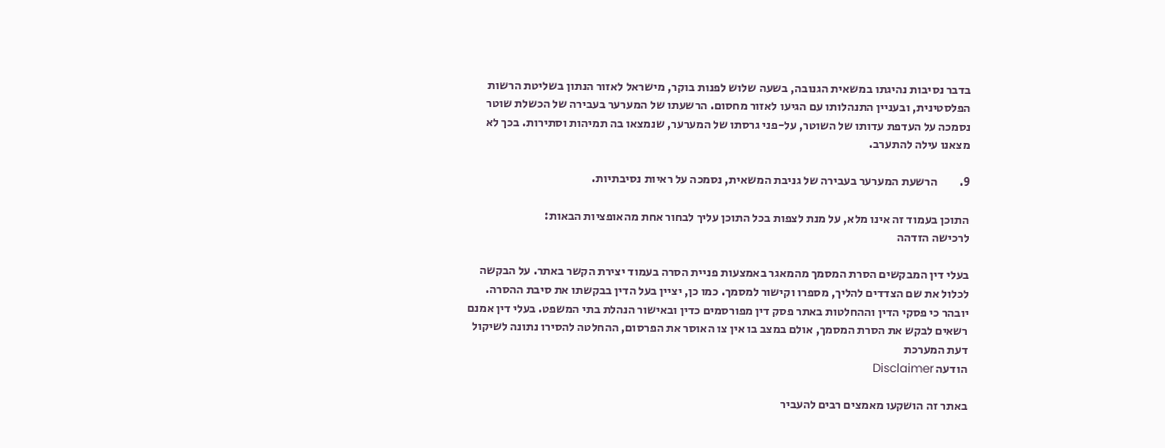בדבר נסיבות נהיגתו במשאית הגנובה, בשעה שלוש לפנות בוקר, מישראל לאזור הנתון בשליטת הרשות הפלסטינית, ובעניין התנהלותו עם הגיעו לאזור מחסום. הרשעתו של המערער בעבירה של הכשלת שוטר נסמכה על העדפת עדותו של השוטר, על-פני גרסתו של המערער, שנמצאו בה תמיהות וסתירות. בכך לא מצאנו עילה להתערב.

9.         הרשעת המערער בעבירה של גניבת המשאית, נסמכה על ראיות נסיבתיות.

התוכן בעמוד זה אינו מלא, על מנת לצפות בכל התוכן עליך לבחור אחת מהאופציות הבאות:
לרכישה הזדהה

בעלי דין המבקשים הסרת המסמך מהמאגר באמצעות פניית הסרה בעמוד יצירת הקשר באתר. על הבקשה לכלול את שם הצדדים להליך, מספרו וקישור למסמך. כמו כן, יציין בעל הדין בבקשתו את סיבת ההסרה. יובהר כי פסקי הדין וההחלטות באתר פסק דין מפורסמים כדין ובאישור הנהלת בתי המשפט. בעלי דין אמנם רשאים לבקש את הסרת המסמך, אולם במצב בו אין צו האוסר את הפרסום, ההחלטה להסירו נתונה לשיקול דעת המערכת
הודעה Disclaimer

באתר זה הושקעו מאמצים רבים להעביר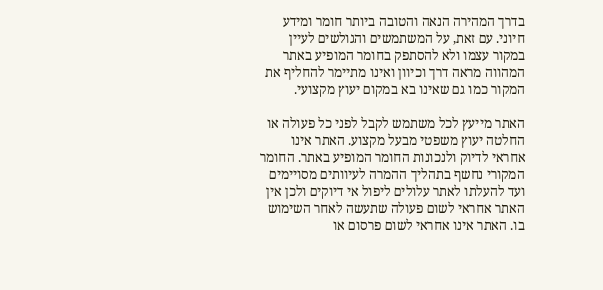בדרך המהירה הנאה והטובה ביותר חומר ומידע חיוני. עם זאת, על המשתמשים והגולשים לעיין במקור עצמו ולא להסתפק בחומר המופיע באתר המהווה מראה דרך וכיוון ואינו מתיימר להחליף את המקור כמו גם שאינו בא במקום יעוץ מקצועי.

האתר מייעץ לכל משתמש לקבל לפני כל פעולה או החלטה יעוץ משפטי מבעל מקצוע. האתר אינו אחראי לדיוק ולנכונות החומר המופיע באתר. החומר המקורי נחשף בתהליך ההמרה לעיוותים מסויימים ועד להעלתו לאתר עלולים ליפול אי דיוקים ולכן אין האתר אחראי לשום פעולה שתעשה לאחר השימוש בו. האתר אינו אחראי לשום פרסום או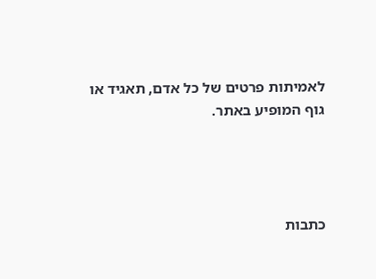לאמיתות פרטים של כל אדם, תאגיד או גוף המופיע באתר.




כתבות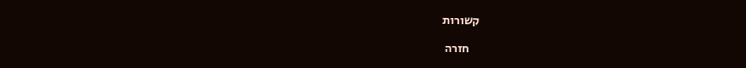קשורות

    חזרה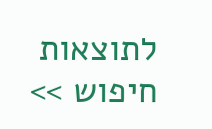לתוצאות חיפוש >>